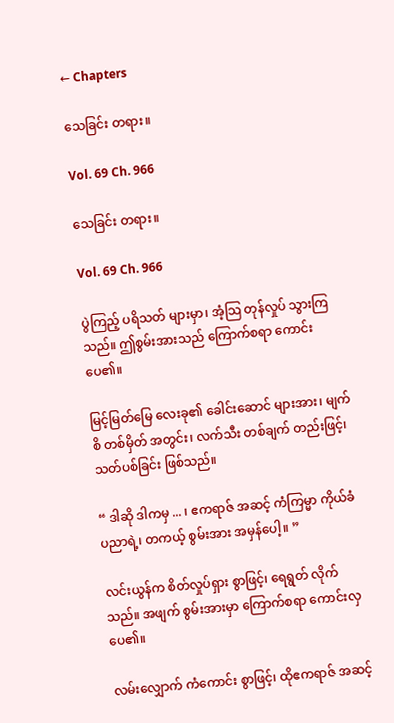← Chapters

သေခြင်း တရား။

Vol. 69 Ch. 966

သေခြင်း တရား။

Vol. 69 Ch. 966

ပွဲကြည့် ပရိသတ် များမှာ၊ အံ့သြ တုန်လှုပ် သွားကြသည်။ ဤစွမ်းအားသည် ကြောက်စရာ ကောင်း ပေ၏။

မြင့်မြတ်မြေ လေးခု၏ ခေါင်းဆောင် များအား၊ မျက်စိ တစ်မှိတ် အတွင်း၊ လက်သီး တစ်ချက် တည်းဖြင့်၊ သတ်ပစ်ခြင်း ဖြစ်သည်။

“ ဒါဆို ဒါကမှ ... ၊ ဧကရာဇ် အဆင့် ကံကြမ္မာ ကိုယ်ခံ ပညာရဲ့၊ တကယ့် စွမ်းအား အမှန်ပေါ့။ ”

လင်းယွန်က စိတ်လှုပ်ရှား စွာဖြင့်၊ ရေရွတ် လိုက်သည်။ အဖျက် စွမ်းအားမှာ ကြောက်စရာ ကောင်းလှ ပေ၏။

လမ်းလျှောက် ကံကောင်း စွာဖြင့်၊ ထိုဧကရာဇ် အဆင့်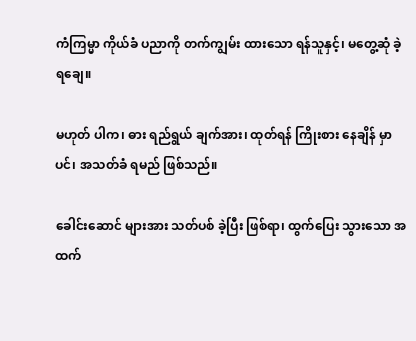ကံကြမ္မာ ကိုယ်ခံ ပညာကို တက်ကျွမ်း ထားသော ရန်သူနှင့်၊ မတွေ့ဆုံ ခဲ့ရချေ။

မဟုတ် ပါက၊ ဓား ရည်ရွယ် ချက်အား၊ ထုတ်ရန် ကြိုးစား နေချိန် မှာပင်၊ အသတ်ခံ ရမည် ဖြစ်သည်။

ခေါင်းဆောင် များအား သတ်ပစ် ခဲ့ပြီး ဖြစ်ရာ၊ ထွက်ပြေး သွားသော အထက်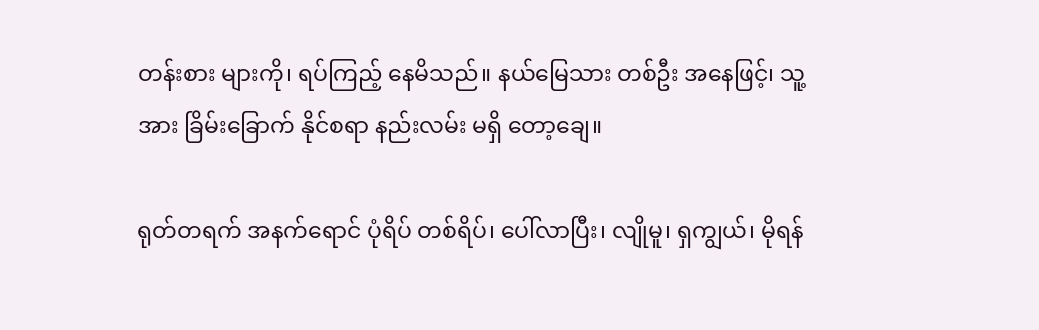တန်းစား များကို၊ ရပ်ကြည့် နေမိသည်။ နယ်မြေသား တစ်ဦး အနေဖြင့်၊ သူ့အား ခြိမ်းခြောက် နိုင်စရာ နည်းလမ်း မရှိ တော့ချေ။

ရုတ်တရက် အနက်ရောင် ပုံရိပ် တစ်ရိပ်၊ ပေါ်လာပြီး၊ လျိုမူ၊ ရှကျွယ်၊ မိုရန်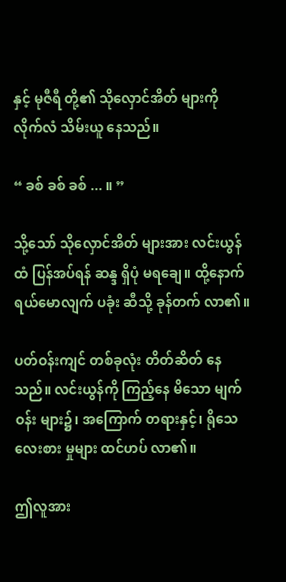နှင့် မုဇီရီ တို့၏ သိုလှောင်အိတ် များကို လိုက်လံ သိမ်းယူ နေသည်။

“ ခစ် ခစ် ခစ် ... ။ ”

သို့သော် သိုလှောင်အိတ် များအား လင်းယွန်ထံ ပြန်အပ်ရန် ဆန္ဒ ရှိပုံ မရချေ။ ထို့နောက် ရယ်မောလျက် ပခုံး ဆီသို့ ခုန်တက် လာ၏။

ပတ်ဝန်းကျင် တစ်ခုလုံး တိတ်ဆိတ် နေသည်။ လင်းယွန်ကို ကြည့်နေ မိသော မျက်ဝန်း များ၌၊ အကြောက် တရားနှင့်၊ ရိုသေ လေးစား မှုများ ထင်ဟပ် လာ၏။

ဤလူအား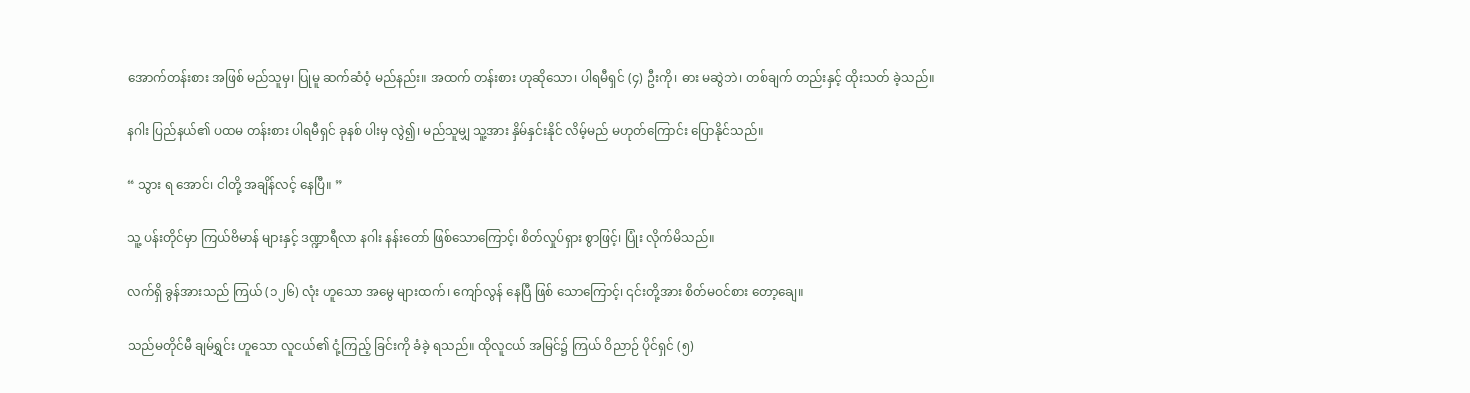အောက်တန်းစား အဖြစ် မည်သူမှ၊ ပြုမူ ဆက်ဆံဝံ့ မည်နည်း။ အထက် တန်းစား ဟုဆိုသော၊ ပါရမီရှင် (၄) ဦးကို၊ ဓား မဆွဲဘဲ၊ တစ်ချက် တည်းနှင့် ထိုးသတ် ခဲ့သည်။

နဂါး ပြည်နယ်၏ ပထမ တန်းစား ပါရမီရှင် ခုနစ် ပါးမှ လွဲ၍၊ မည်သူမျှ သူ့အား နှိမ်နှင်းနိုင် လိမ့်မည် မဟုတ်ကြောင်း ပြောနိုင်သည်။

“ သွား ရ အောင်၊ ငါတို့ အချိန်လင့် နေပြီ။ ”

သူ့ ပန်းတိုင်မှာ ကြယ်ဗိမာန် များနှင့် ဒဏ္ဍာရီလာ နဂါး နန်းတော် ဖြစ်သောကြောင့်၊ စိတ်လှုပ်ရှား စွာဖြင့်၊ ပြုံး လိုက်မိသည်။

လက်ရှိ ခွန်အားသည် ကြယ် (၁၂၆) လုံး ဟူသော အမွေ များထက်၊ ကျော်လွန် နေပြီ ဖြစ် သောကြောင့်၊ ၎င်းတို့အား စိတ်မဝင်စား တော့ချေ။

သည်မတိုင်မီ ချမ်ရွှင်း ဟူသော လူငယ်၏ ငုံ့ကြည့် ခြင်းကို ခံခဲ့ ရသည်။ ထိုလူငယ် အမြင်၌ ကြယ် ဝိညာဉ် ပိုင်ရှင် (၅)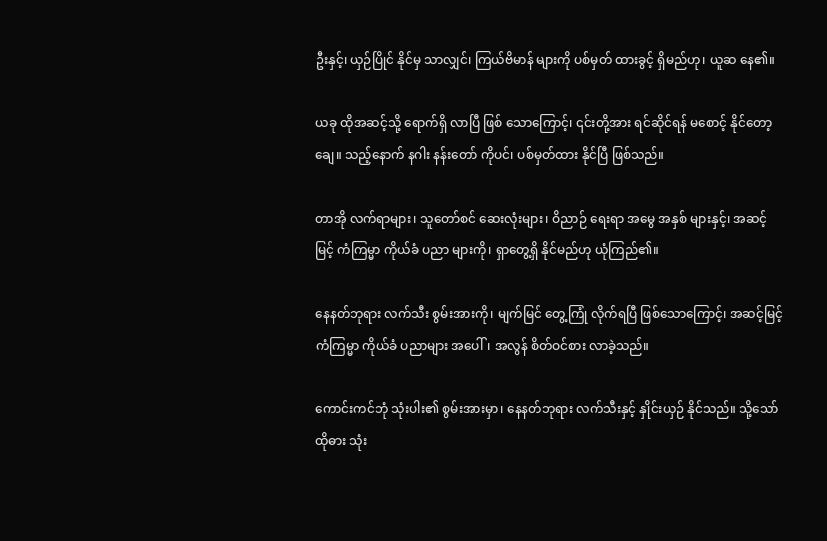ဦးနှင့်၊ ယှဉ်ပြိုင် နိုင်မှ သာလျှင်၊ ကြယ်ဗိမာန် များကို ပစ်မှတ် ထားခွင့် ရှိမည်ဟု၊ ယူဆ နေ၏။

ယခု ထိုအဆင့်သို့ ရောက်ရှိ လာပြီ ဖြစ် သောကြောင့်၊ ၎င်းတို့အား ရင်ဆိုင်ရန် မစောင့် နိုင်တော့ချေ။ သည့်နောက် နဂါး နန်းတော် ကိုပင်၊ ပစ်မှတ်ထား နိုင်ပြီ ဖြစ်သည်။

တာအို လက်ရာများ၊ သူတော်စင် ဆေးလုံးများ၊ ဝိညာဉ် ရေးရာ အမွေ အနှစ် များနှင့်၊ အဆင့်မြင့် ကံကြမ္မာ ကိုယ်ခံ ပညာ များကို၊ ရှာတွေ့ရှိ နိုင်မည်ဟု ယုံကြည်၏။

နေနတ်ဘုရား လက်သီး စွမ်းအားကို၊ မျက်မြင် တွေ့ကြုံ လိုက်ရပြီ ဖြစ်သောကြောင့်၊ အဆင့်မြင့် ကံကြမ္မာ ကိုယ်ခံ ပညာများ အပေါ်၊ အလွန် စိတ်ဝင်စား လာခဲ့သည်။

ကောင်းကင်ဘုံ သုံးပါး၏ စွမ်းအားမှာ၊ နေနတ်ဘုရား လက်သီးနှင့် နှိုင်းယှဉ် နိုင်သည်။ သို့သော် ထိုဓား သုံး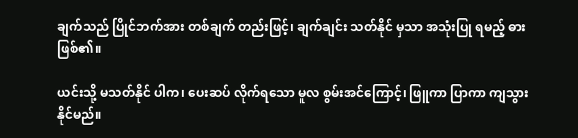ချက်သည် ပြိုင်ဘက်အား တစ်ချက် တည်းဖြင့်၊ ချက်ချင်း သတ်နိုင် မှသာ အသုံးပြု ရမည့် ဓား ဖြစ်၏။

ယင်းသို့ မသတ်နိုင် ပါက၊ ပေးဆပ် လိုက်ရသော မူလ စွမ်းအင်ကြောင့်၊ ဖြူကာ ပြာကာ ကျသွား နိုင်မည်။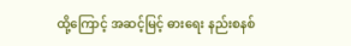ထို့ကြောင့် အဆင့်မြင့် ဓားရေး နည်းစနစ်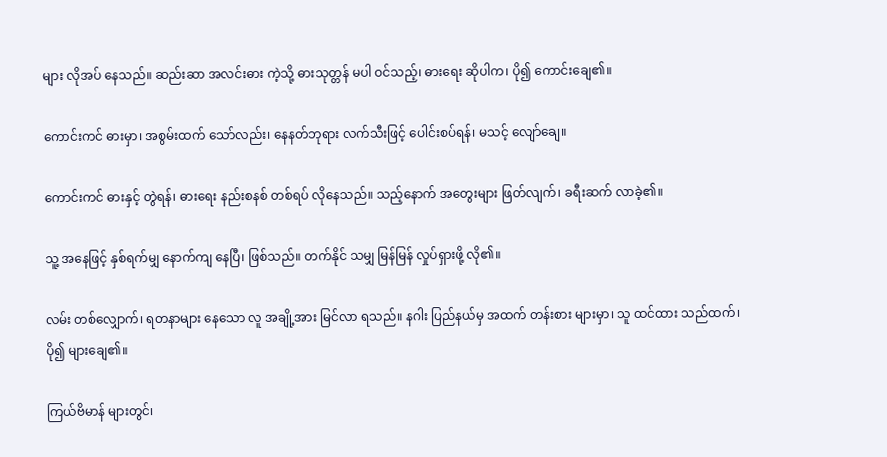များ လိုအပ် နေသည်။ ဆည်းဆာ အလင်းဓား ကဲ့သို့ ဓားသုတ္တန် မပါ ဝင်သည့်၊ ဓားရေး ဆိုပါက၊ ပို၍ ကောင်းချေ၏။

ကောင်းကင် ဓားမှာ၊ အစွမ်းထက် သော်လည်း၊ နေနတ်ဘုရား လက်သီးဖြင့် ပေါင်းစပ်ရန်၊ မသင့် လျော်ချေ။

ကောင်းကင် ဓားနှင့် တွဲရန်၊ ဓားရေး နည်းစနစ် တစ်ရပ် လိုနေသည်။ သည့်နောက် အတွေးများ ဖြတ်လျက်၊ ခရီးဆက် လာခဲ့၏။

သူ့ အနေဖြင့် နှစ်ရက်မျှ နောက်ကျ နေပြီ၊ ဖြစ်သည်။ တက်နိုင် သမျှ မြန်မြန် လှုပ်ရှားဖို့ လို၏။

လမ်း တစ်လျှောက်၊ ရတနာများ နေသော လူ အချို့အား မြင်လာ ရသည်။ နဂါး ပြည်နယ်မှ အထက် တန်းစား များမှာ၊ သူ ထင်ထား သည်ထက်၊ ပို၍ များချေ၏။

ကြယ်ဗိမာန် များတွင်၊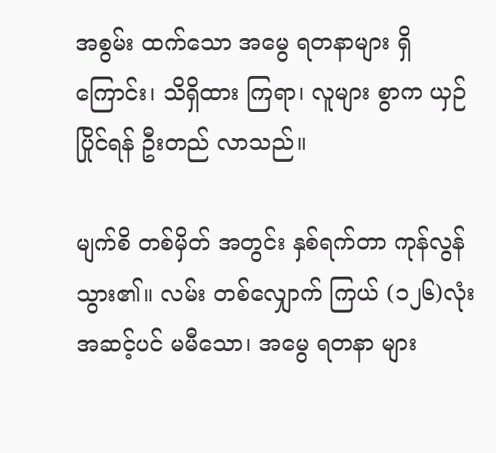အစွမ်း ထက်သော အမွေ ရတနာများ ရှိကြောင်း၊ သိရှိထား ကြရာ၊ လူများ စွာက ယှဉ်ပြိုင်ရန် ဦးတည် လာသည်။

မျက်စိ တစ်မှိတ် အတွင်း နှစ်ရက်တာ ကုန်လွန် သွား၏။ လမ်း တစ်လျှောက် ကြယ် (၁၂၆)လုံး အဆင့်ပင် မမီသော၊ အမွေ ရတနာ များ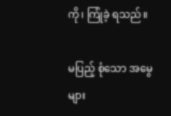ကို၊ ကြုံခဲ့ ရသည်။

မပြည့် စုံသော အမွေများ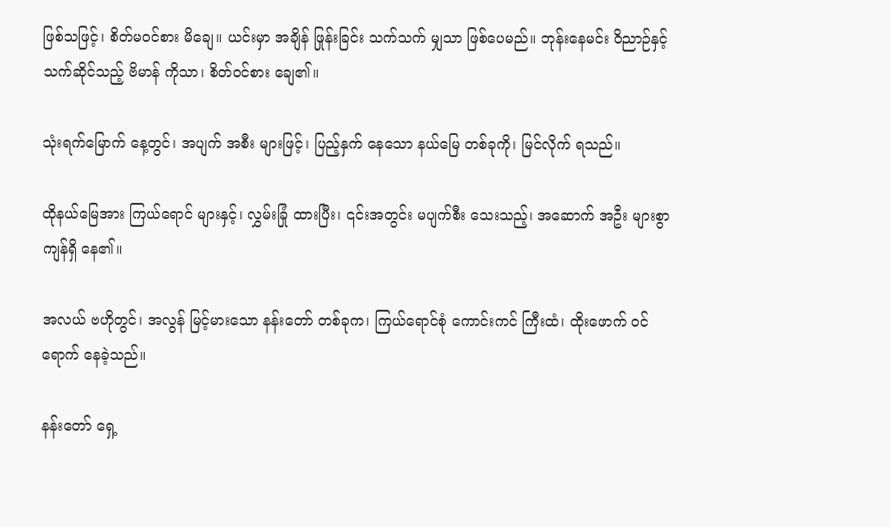ဖြစ်သဖြင့်၊ စိတ်မဝင်စား မိချေ။ ယင်းမှာ အချိန် ဖြုန်းခြင်း သက်သက် မျှသာ ဖြစ်ပေမည်။ ဘုန်းနေမင်း ဝိညာဉ်နှင့် သက်ဆိုင်သည့် ဗိမာန် ကိုသာ၊ စိတ်ဝင်စား ချေ၏။

သုံးရက်မြောက် နေ့တွင်၊ အပျက် အစီး များဖြင့်၊ ပြည့်နှက် နေသော နယ်မြေ တစ်ခုကို၊ မြင်လိုက် ရသည်။

ထိုနယ်မြေအား ကြယ်ရောင် များနှင့်၊ လွှမ်းခြုံ ထားပြီး၊ ၎င်းအတွင်း မပျက်စီး သေးသည့်၊ အဆောက် အဦး များစွာ ကျန်ရှိ နေ၏။

အလယ် ဗဟိုတွင်၊ အလွန် မြင့်မားသော နန်းတော် တစ်ခုက၊ ကြယ်ရောင်စုံ ကောင်းကင် ကြီးထံ၊ ထိုးဖောက် ဝင်ရောက် နေခဲ့သည်။

နန်းတော် ရှေ့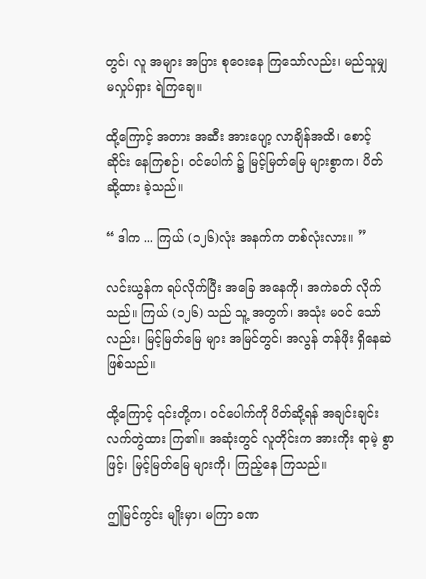တွင်၊ လူ အများ အပြား စုဝေးနေ ကြသော်လည်း၊ မည်သူမျှ မလှုပ်ရှား ရဲကြချေ။

ထို့ကြောင့် အတား အဆီး အားပျော့ လာချိန်အထိ၊ စောင့်ဆိုင်း နေကြစဉ်၊ ဝင်ပေါက် ၌ မြင့်မြတ်မြေ များစွာက၊ ပိတ်ဆို့ထား ခဲ့သည်။

“ ဒါက ... ကြယ် (၁၂၆)လုံး အနက်က တစ်လုံးလား။ ”

လင်းယွန်က ရပ်လိုက်ပြီး အခြေ အနေကို၊ အကဲခတ် လိုက်သည်။ ကြယ် (၁၂၆) သည် သူ့ အတွက်၊ အသုံး မဝင် သော်လည်း၊ မြင့်မြတ်မြေ များ အမြင်တွင်၊ အလွန် တန်ဖိုး ရှိနေဆဲ ဖြစ်သည်။

ထို့ကြောင့် ၎င်းတို့က၊ ဝင်ပေါက်ကို ပိတ်ဆို့ရန် အချင်းချင်း လက်တွဲထား ကြ၏။ အဆုံးတွင် လူတိုင်းက အားကိုး ရာမဲ့ စွာဖြင့်၊ မြင့်မြတ်မြေ များကို၊ ကြည့်နေ ကြသည်။

ဤမြင်ကွင်း မျိုးမှာ၊ မကြာ ခဏ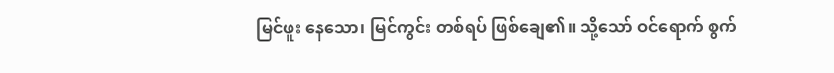မြင်ဖူး နေသော၊ မြင်ကွင်း တစ်ရပ် ဖြစ်ချေ၏။ သို့သော် ဝင်ရောက် စွက်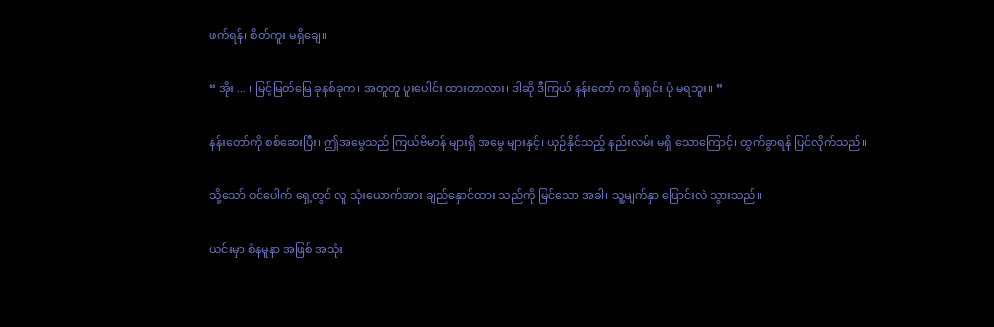ဖက်ရန်၊ စိတ်ကူး မရှိချေ။

“ အိုး ... ၊ မြင့်မြတ်မြေ ခုနစ်ခုက၊ အတူတူ ပူးပေါင်း ထားတာလား၊ ဒါဆို ဒီကြယ် နန်းတော် က ရိုးရှင်း ပုံ မရဘူး။ ”

နန်းတော်ကို စစ်ဆေးပြီး၊ ဤအမွေသည် ကြယ်ဗိမာန် များရှိ အမွေ များနှင့်၊ ယှဉ်နိုင်သည့် နည်းလမ်း မရှိ သောကြောင့်၊ ထွက်ခွာရန် ပြင်လိုက်သည်။

သို့သော် ဝင်ပေါက် ရှေ့တွင် လူ သုံးယောက်အား ချည်နှောင်ထား သည်ကို မြင်သော အခါ၊ သူ့မျက်နှာ ပြောင်းလဲ သွားသည်။

ယင်းမှာ စံနမူနာ အဖြစ် အသုံး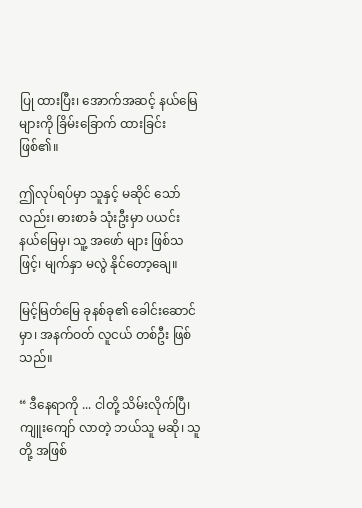ပြု ထားပြီး၊ အောက်အဆင့် နယ်မြေ များကို ခြိမ်းခြောက် ထားခြင်း ဖြစ်၏။

ဤလုပ်ရပ်မှာ သူနှင့် မဆိုင် သော်လည်း၊ ဓားစာခံ သုံးဦးမှာ ပယင်း နယ်မြေမှ၊ သူ့ အဖော် များ ဖြစ်သဖြင့်၊ မျက်နှာ မလွဲ နိုင်တော့ချေ။

မြင့်မြတ်မြေ ခုနစ်ခု၏ ခေါင်းဆောင်မှာ၊ အနက်ဝတ် လူငယ် တစ်ဦး ဖြစ်သည်။

“ ဒီနေရာကို ... ငါတို့ သိမ်းလိုက်ပြီ၊ ကျူးကျော် လာတဲ့ ဘယ်သူ မဆို၊ သူတို့ အဖြစ်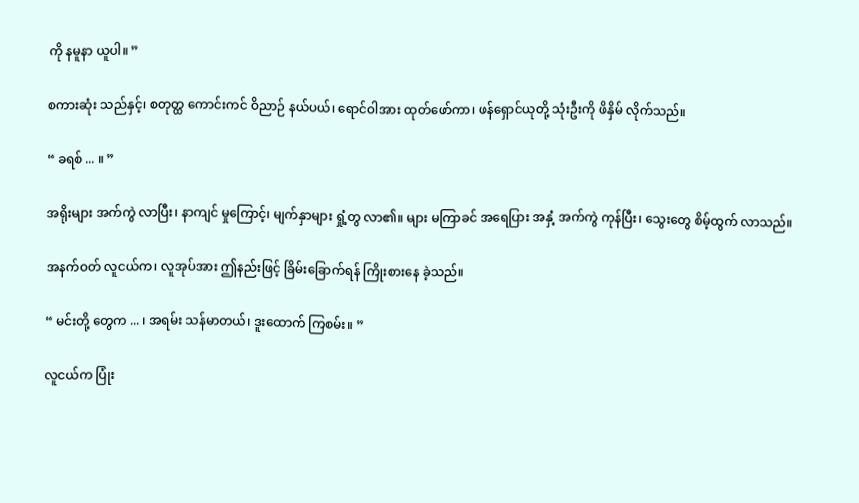ကို နမူနာ ယူပါ။ ”

စကားဆုံး သည်နှင့်၊ စတုတ္ထ ကောင်းကင် ဝိညာဉ် နယ်ပယ်၊ ရောင်ဝါအား ထုတ်ဖော်ကာ၊ ဖန်ရှောင်ယုတို့ သုံးဦးကို ဖိနှိမ် လိုက်သည်။

“ ခရစ် ... ။ ”

အရိုးများ အက်ကွဲ လာပြီး၊ နာကျင် မှုကြောင့်၊ မျက်နှာများ ရှုံ့တွ လာ၏။ များ မကြာခင် အရေပြား အနှံ့ အက်ကွဲ ကုန်ပြီး၊ သွေးတွေ စိမ့်ထွက် လာသည်။

အနက်ဝတ် လူငယ်က၊ လူအုပ်အား ဤနည်းဖြင့် ခြိမ်းခြောက်ရန် ကြိုးစားနေ ခဲ့သည်။

“ မင်းတို့ တွေက ... ၊ အရမ်း သန်မာတယ်၊ ဒူးထောက် ကြစမ်း။ ”

လူငယ်က ပြုံး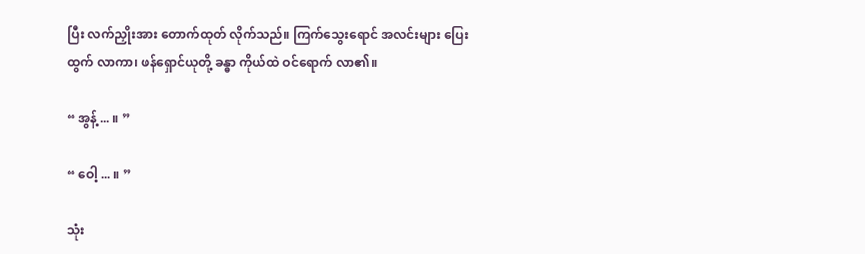ပြီး လက်ညှိုးအား တောက်ထုတ် လိုက်သည်။ ကြက်သွေးရောင် အလင်းများ ပြေးထွက် လာကာ၊ ဖန်ရှောင်ယုတို့ ခန္ဓာ ကိုယ်ထဲ ဝင်ရောက် လာ၏။

“ အွန့် ... ။ ”

“ ဝေါ့ ... ။ ”

သုံး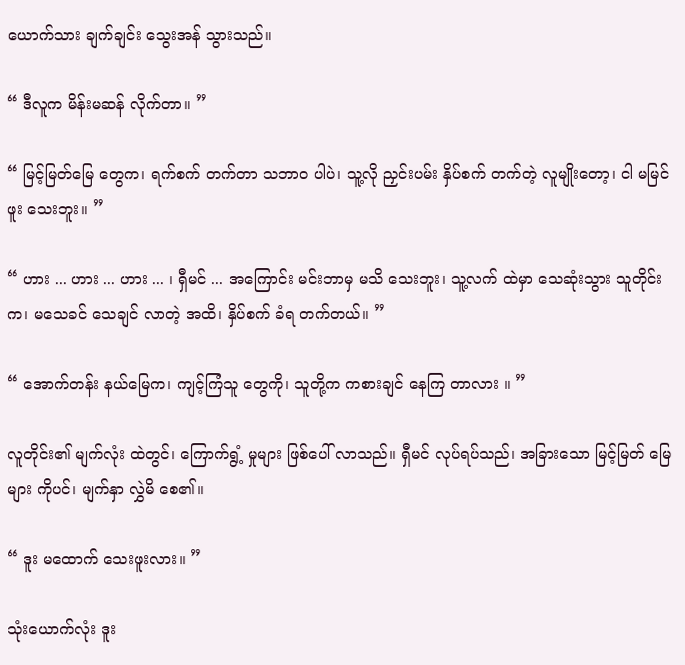ယောက်သား ချက်ချင်း သွေးအန် သွားသည်။

“ ဒီလူက မိန်းမဆန် လိုက်တာ။ ”

“ မြင့်မြတ်မြေ တွေက၊ ရက်စက် တက်တာ သဘာဝ ပါပဲ၊ သူ့လို ညှင်းပမ်း နှိပ်စက် တက်တဲ့ လူမျိုးတော့၊ ငါ မမြင်ဖူး သေးဘူး။ ”

“ ဟား ... ဟား ... ဟား ... ၊ ရှီမင် ... အကြောင်း မင်းဘာမှ မသိ သေးဘူး၊ သူ့လက် ထဲမှာ သေဆုံးသွား သူတိုင်းက၊ မသေခင် သေချင် လာတဲ့ အထိ၊ နှိပ်စက် ခံရ တက်တယ်။ ”

“ အောက်တန်း နယ်မြေက၊ ကျင့်ကြံသူ တွေကို၊ သူတို့က ကစားချင် နေကြ တာလား ။ ”

လူတိုင်း၏ မျက်လုံး ထဲတွင်၊ ကြောက်ရွံ့ မှုများ ဖြစ်ပေါ် လာသည်။ ရှီမင် လုပ်ရပ်သည်၊ အခြားသော မြင့်မြတ် မြေများ ကိုပင်၊ မျက်နှာ လွှဲမိ စေ၏။

“ ဒူး မထောက် သေးဖူးလား။ ”

သုံးယောက်လုံး ဒူး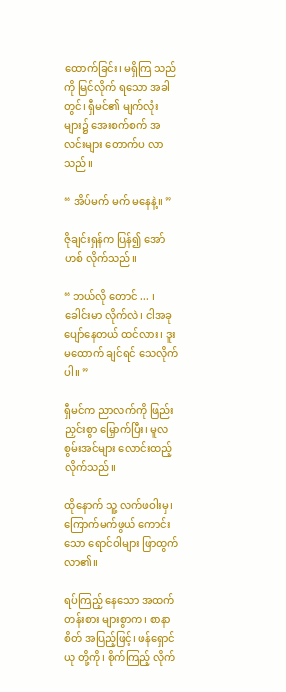ထောက်ခြင်း၊ မရှိကြ သည်ကို မြင်လိုက် ရသော အခါတွင်၊ ရှီမင်၏ မျက်လုံး များ၌ အေးစက်စက် အလင်းများ တောက်ပ လာသည်။

“ အိပ်မက် မက် မနေနဲ့။ ”

ဇိုချင်းရှန်က ပြန်၍ အော်ဟစ် လိုက်သည်။

“ ဘယ်လို တောင် ... ၊ ခေါင်းမာ လိုက်လဲ၊ ငါအခု ပျော်နေတယ် ထင်လား၊ ဒူး မထောက် ချင်ရင် သေလိုက်ပါ။ ”

ရှီမင်က ညာလက်ကို ဖြည်းညှင်းစွာ မြှောက်ပြီး၊ မူလ စွမ်းအင်များ လောင်းထည့် လိုက်သည်။

ထိုနောက် သူ့ လက်ဖဝါးမှ၊ ကြောက်မက်ဖွယ် ကောင်းသော ရောင်ဝါများ ဖြာထွက် လာ၏။

ရပ်ကြည့် နေသော အထက် တန်းစား များစွာက၊ စာနာစိတ် အပြည့်ဖြင့်၊ ဖန်ရှောင်ယု တို့ကို၊ စိုက်ကြည့် လိုက်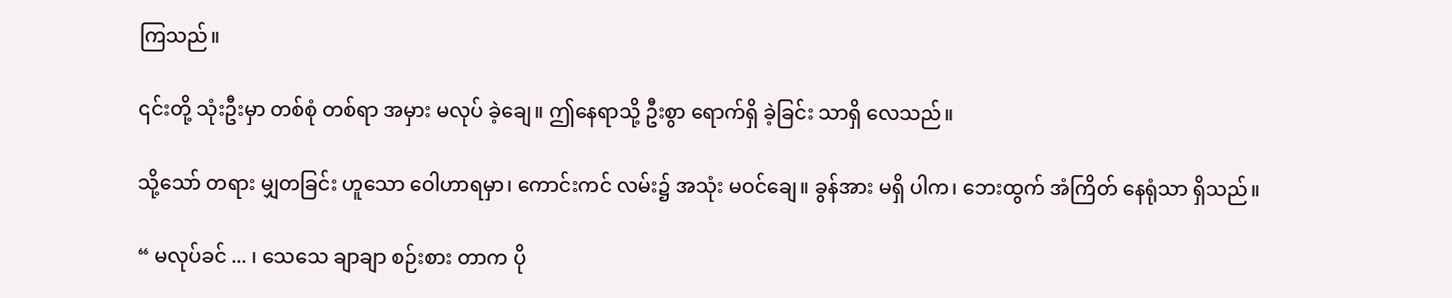ကြသည်။

၎င်းတို့ သုံးဦးမှာ တစ်စုံ တစ်ရာ အမှား မလုပ် ခဲ့ချေ။ ဤနေရာသို့ ဦးစွာ ရောက်ရှိ ခဲ့ခြင်း သာရှိ လေသည်။

သို့သော် တရား မျှတခြင်း ဟူသော ဝေါဟာရမှာ၊ ကောင်းကင် လမ်း၌ အသုံး မဝင်ချေ။ ခွန်အား မရှိ ပါက၊ ဘေးထွက် အံကြိတ် နေရုံသာ ရှိသည်။

“ မလုပ်ခင် ... ၊ သေသေ ချာချာ စဉ်းစား တာက ပို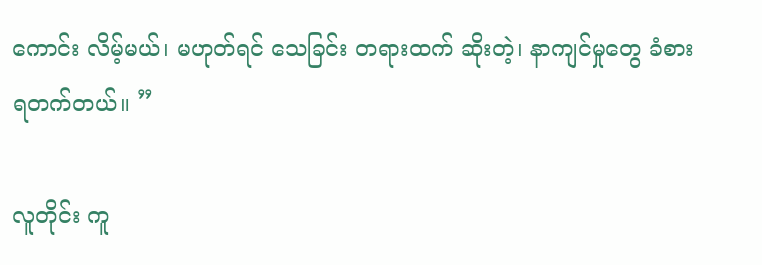ကောင်း လိမ့်မယ်၊ မဟုတ်ရင် သေခြင်း တရားထက် ဆိုးတဲ့၊ နာကျင်မှုတွေ ခံစား ရတက်တယ်။ ”

လူတိုင်း ကူ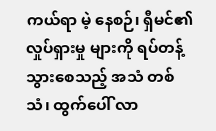ကယ်ရာ မဲ့ နေစဉ်၊ ရှီမင်၏ လှုပ်ရှားမှု များကို ရပ်တန့် သွားစေသည့် အသံ တစ်သံ၊ ထွက်ပေါ် လာ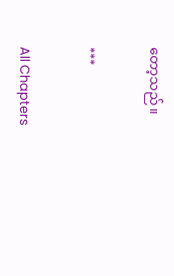တော့သည်။

***

All Chapters